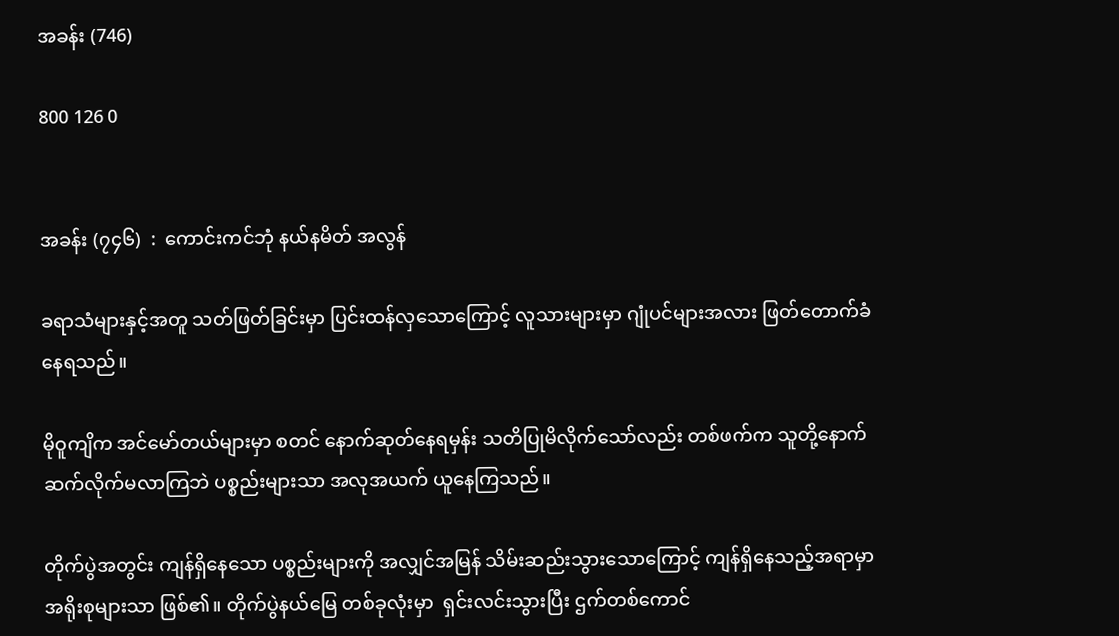အခန်း (746)

800 126 0


အခန်း (၇၄၆)  :  ကောင်းကင်ဘုံ နယ်နမိတ် အလွန်

ခရာသံများနှင့်အတူ သတ်ဖြတ်ခြင်းမှာ ပြင်းထန်လှသောကြောင့် လူသားများမှာ ဂျုံပင်များအလား ဖြတ်တောက်ခံနေရသည်။

မိုဝူကျိက အင်မော်တယ်များမှာ စတင် နောက်ဆုတ်နေရမှန်း သတိပြုမိလိုက်သော်လည်း တစ်ဖက်က သူတို့နောက် ဆက်လိုက်မလာကြဘဲ ပစ္စည်းများသာ အလုအယက် ယူနေကြသည်။

တိုက်ပွဲအတွင်း ကျန်ရှိနေသော ပစ္စည်းများကို အလျှင်အမြန် သိမ်းဆည်းသွားသောကြောင့် ကျန်ရှိနေသည့်အရာမှာ အရိုးစုများသာ ဖြစ်၏။ တိုက်ပွဲနယ်မြေ တစ်ခုလုံးမှာ  ရှင်းလင်းသွားပြီး ဌက်တစ်ကောင်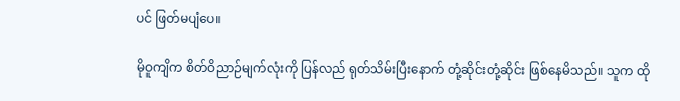ပင် ဖြတ်မပျံပေ။

မိုဝူကျိက စိတ်ဝိညာဉ်မျက်လုံးကို ပြန်လည် ရုတ်သိမ်းပြီးနောက် တုံ့ဆိုင်းတုံ့ဆိုင်း ဖြစ်နေမိသည်။ သူက ထို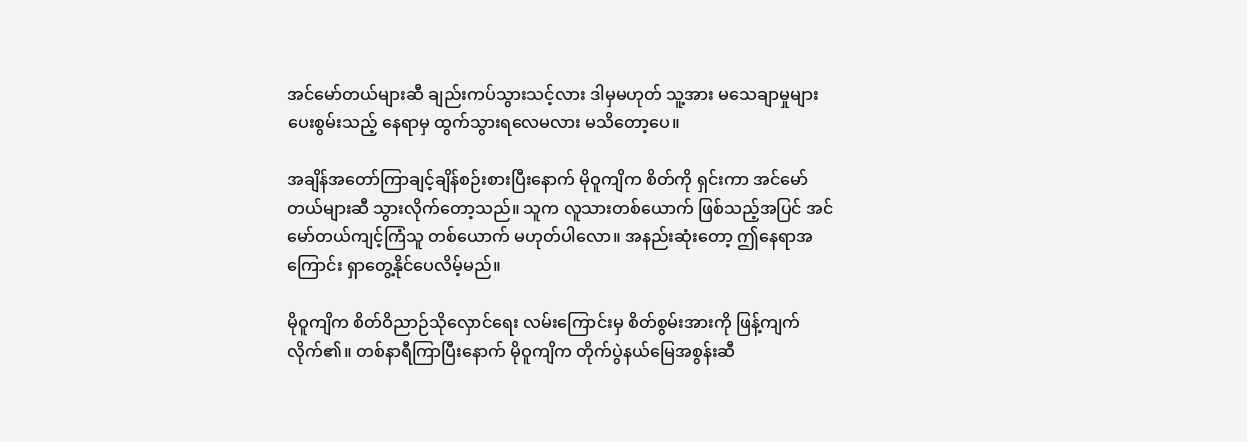အင်မော်တယ်များဆီ ချည်းကပ်သွားသင့်လား ဒါမှမဟုတ် သူ့အား မသေချာမှုများ ပေးစွမ်းသည့် နေရာမှ ထွက်သွားရလေမလား မသိတော့ပေ။

အချိန်အတော်ကြာချင့်ချိန်စဉ်းစားပြီးနောက် မိုဝူကျိက စိတ်ကို ရှင်းကာ အင်မော်တယ်များဆီ သွားလိုက်တော့သည်။ သူက လူသားတစ်ယောက် ဖြစ်သည့်အပြင် အင်မော်တယ်ကျင့်ကြံသူ တစ်ယောက် မဟုတ်ပါလော။ အနည်းဆုံးတော့ ဤနေရာအကြောင်း ရှာတွေ့နိုင်ပေလိမ့်မည်။

မိုဝူကျိက စိတ်ဝိညာဉ်သိုလှောင်ရေး လမ်းကြောင်းမှ စိတ်စွမ်းအားကို ဖြန့်ကျက်လိုက်၏။ တစ်နာရီကြာပြီးနောက် မိုဝူကျိက တိုက်ပွဲနယ်မြေအစွန်းဆီ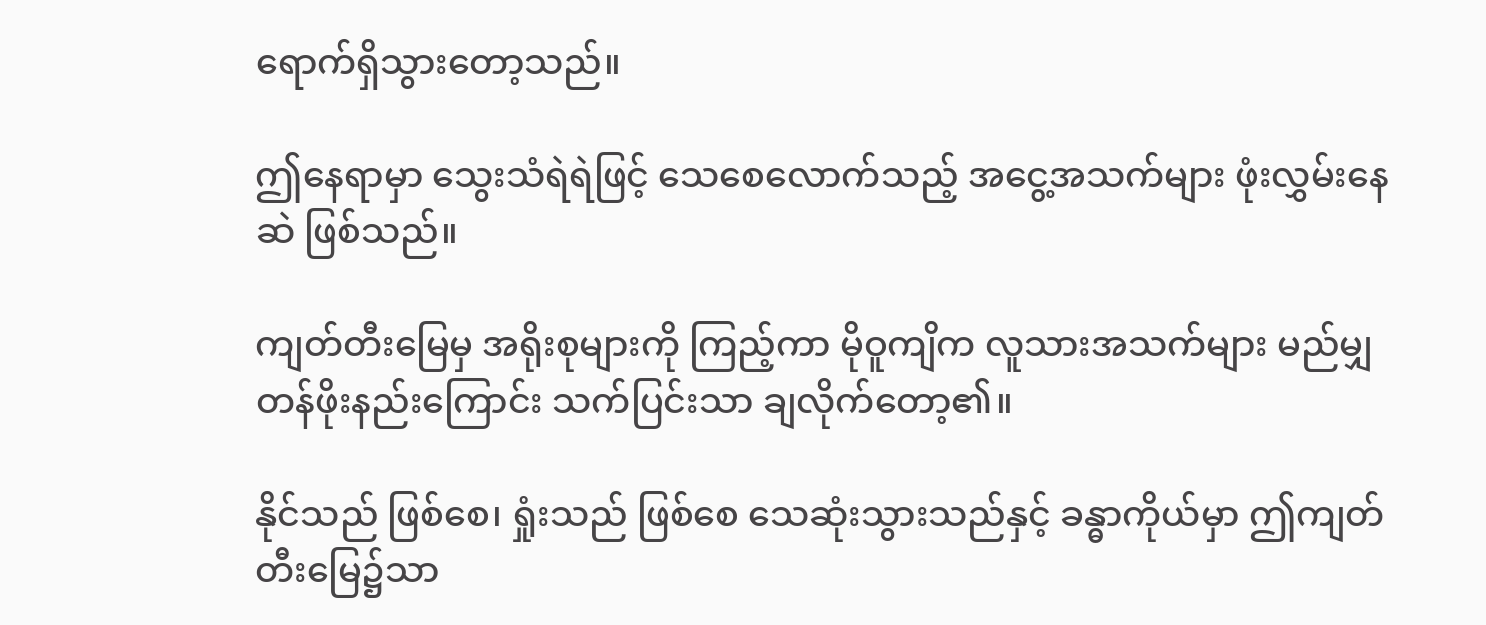ရောက်ရှိသွားတော့သည်။

ဤနေရာမှာ သွေးသံရဲရဲဖြင့် သေစေလောက်သည့် အငွေ့အသက်များ ဖုံးလွှမ်းနေဆဲ ဖြစ်သည်။

ကျတ်တီးမြေမှ အရိုးစုများကို ကြည့်ကာ မိုဝူကျိက လူသားအသက်များ မည်မျှ တန်ဖိုးနည်းကြောင်း သက်ပြင်းသာ ချလိုက်တော့၏။

နိုင်သည် ဖြစ်စေ၊ ရှုံးသည် ဖြစ်စေ သေဆုံးသွားသည်နှင့် ခန္ဓာကိုယ်မှာ ဤကျတ်တီးမြေ၌သာ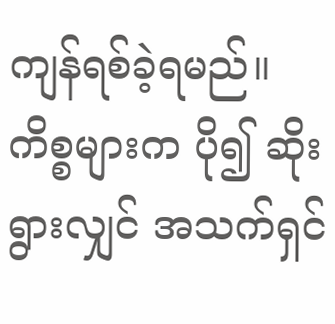ကျန်ရစ်ခဲ့ရမည်။ ကိစ္စများက ပို၍ ဆိုးရွားလျှင် အသက်ရှင်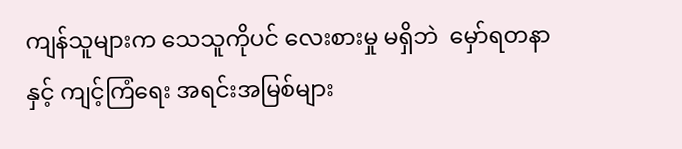ကျန်သူများက သေသူကိုပင် လေးစားမှု မရှိဘဲ  မှော်ရတနာနှင့် ကျင့်ကြံရေး အရင်းအမြစ်များ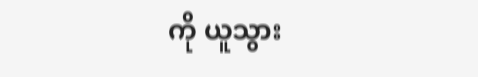ကို ယူသွား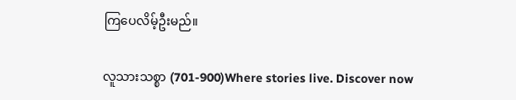ကြပေလိမ့်ဦးမည်။

လူသားသစ္စာ (701-900)Where stories live. Discover now